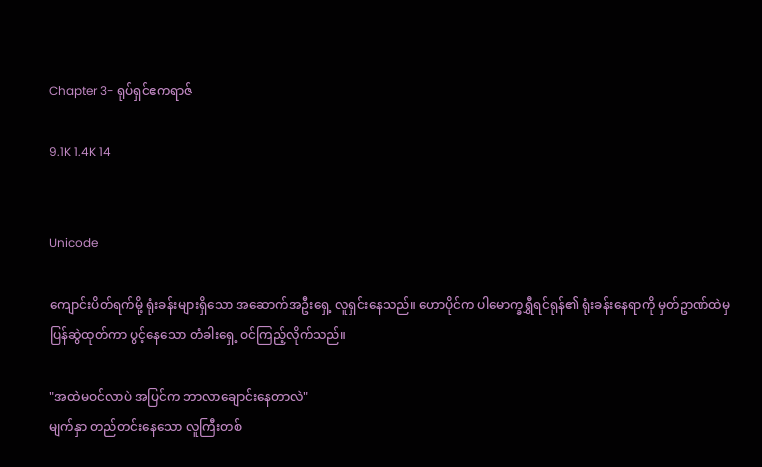Chapter 3- ရုပ်ရှင်ဧကရာဇ်

9.1K 1.4K 14


Unicode

ကျောင်းပိတ်ရက်မို့ ရုံးခန်းများရှိသော အဆောက်အဦးရှေ့ လူရှင်းနေသည်။ ဟောပိုင်က ပါမောက္ခရွှီရင်ရုန်၏ ရုံးခန်းနေရာကို မှတ်ဥာဏ်ထဲမှ ပြန်ဆွဲထုတ်ကာ ပွင့်နေသော တံခါးရှေ့ ဝင်ကြည့်လိုက်သည်။

"အထဲမဝင်လာပဲ အပြင်က ဘာလာချောင်းနေတာလဲ"
မျက်နှာ တည်တင်းနေသော လူကြီးတစ်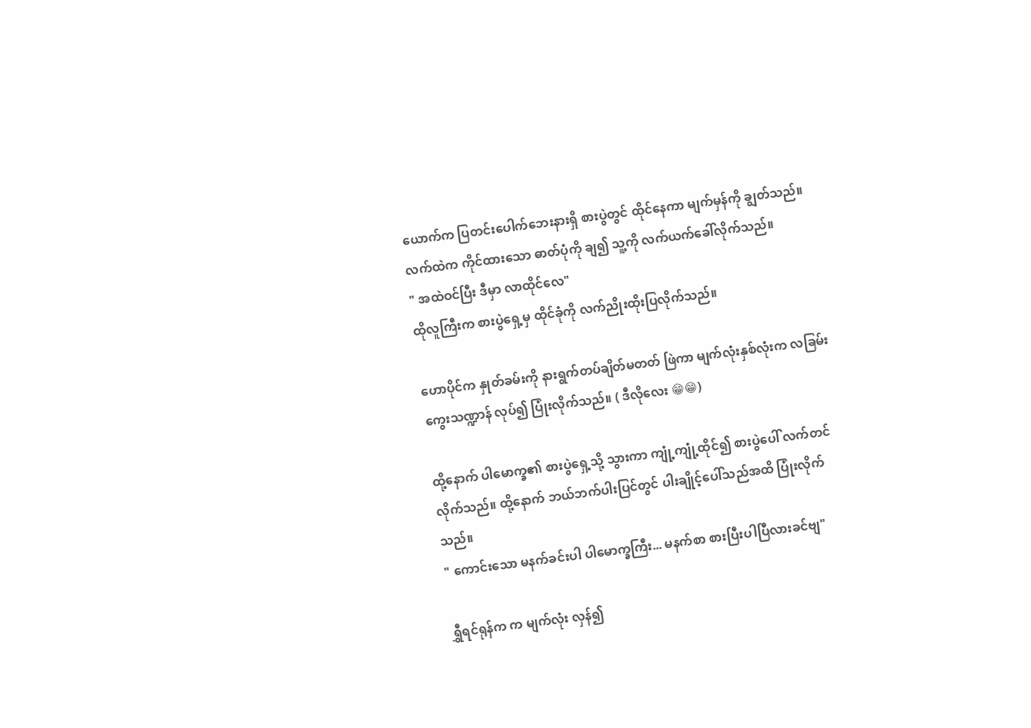ယောက်က ပြတင်းပေါက်ဘေးနားရှိ စားပွဲတွင် ထိုင်နေကာ မျက်မှန်ကို ချွတ်သည်။ လက်ထဲက ကိုင်ထားသော ဓာတ်ပုံကို ချ၍ သူ့ကို လက်ယက်ခေါ်လိုက်သည်။
" အထဲဝင်ပြီး ဒီမှာ လာထိုင်လေ"
ထိုလူကြီးက စားပွဲရှေ့မှ ထိုင်ခုံကို လက်ညိုးထိုးပြလိုက်သည်။

ဟောပိုင်က နှုတ်ခမ်းကို နားရွက်တပ်ချိတ်မတတ် ဖြဲကာ မျက်လုံးနှစ်လုံးက လခြမ်းကွေးသဏ္ဍာန် လုပ်၍ ပြုံးလိုက်သည်။ ( ဒီလိုလေး 😁😁)

ထို့နောက် ပါမောက္ခ၏ စားပွဲရှေ့သို့ သွားကာ ကျုံ့ကျုံ့ထိုင်၍ စားပွဲပေါ် လက်တင်လိုက်သည်။ ထို့နောက် ဘယ်ဘက်ပါးပြင်တွင် ပါးချိုင့်ပေါ်သည်အထိ ပြုံးလိုက်သည်။
" ကောင်းသော မနက်ခင်းပါ ပါမောက္ခကြီး... မနက်စာ စားပြီးပါပြီလားခင်ဗျ"

ရွှီရင်ရုန်က က မျက်လုံး လှန်၍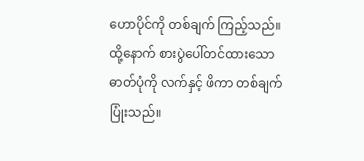ဟောပိုင်ကို တစ်ချက် ကြည့်သည်။ ထို့နောက် စားပွဲပေါ်တင်ထားသော ဓာတ်ပုံကို လက်နှင့် ဖိကာ တစ်ချက်ပြုံးသည်။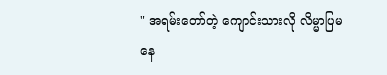" အရမ်းတော်တဲ့ ကျောင်းသားလို လိမ္မာပြမနေ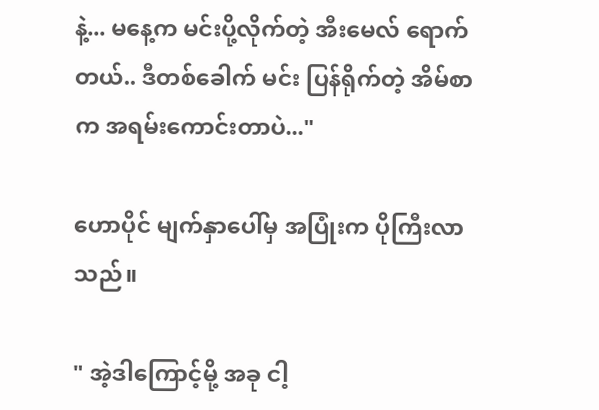နဲ့... မနေ့က မင်းပို့လိုက်တဲ့ အီးမေလ် ရောက်တယ်.. ဒီတစ်ခေါက် မင်း ပြန်ရိုက်တဲ့ အိမ်စာက အရမ်းကောင်းတာပဲ..."

ဟောပိုင် မျက်နှာပေါ်မှ အပြုံးက ပိုကြီးလာသည်။

" အဲ့ဒါကြောင့်မို့ အခု ငါ့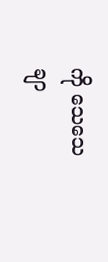ကို သေသေချာ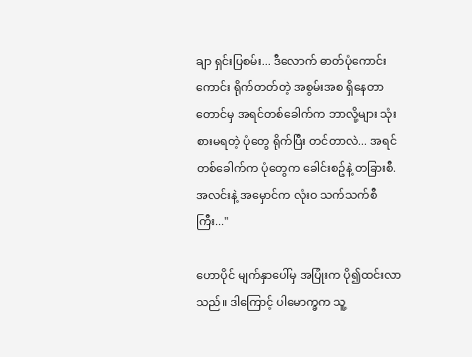ချာ ရှင်းပြစမ်း... ဒီလောက် ဓာတ်ပုံကောင်းကောင်း ရိုက်တတ်တဲ့ အစွမ်းအစ ရှိနေတာတောင်မှ အရင်တစ်ခေါက်က ဘာလို့များ သုံးစားမရတဲ့ ပုံတွေ ရိုက်ပြီး တင်တာလဲ... အရင်တစ်ခေါက်က ပုံတွေက ခေါင်းစဥ်နဲ့ တခြားစီ. အလင်းနဲ့ အမှောင်က လုံးဝ သက်သက်စီကြီး..."

ဟောပိုင် မျက်နှာပေါ်မှ အပြုံးက ပို၍ထင်းလာသည်။ ဒါကြောင့် ပါမောက္ခက သူ့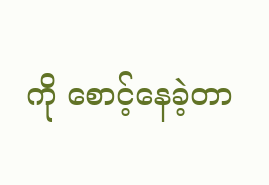ကို စောင့်နေခဲ့တာ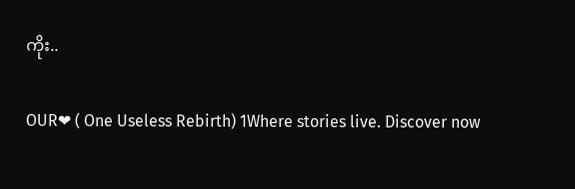ကိုး..

OUR❤ ( One Useless Rebirth) 1Where stories live. Discover now